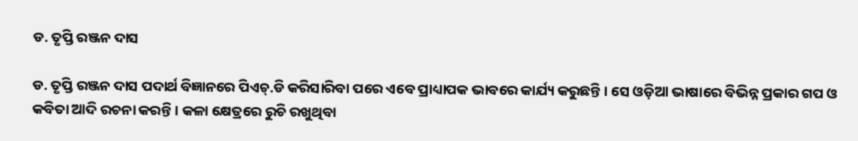ଡ. ତୃପ୍ତି ରଞ୍ଜନ ଦାସ

ଡ. ତୃପ୍ତି ରଞ୍ଜନ ଦାସ ପଦାର୍ଥ ବିଜ୍ଞାନରେ ପିଏଚ୍.ଡି କରିସାରିବା ପରେ ଏବେ ପ୍ରାଧ୍ୟାପକ ଭାବରେ କାର୍ଯ୍ୟ କରୁଛନ୍ତି । ସେ ଓଡ଼ିଆ ଭାଷାରେ ବିଭିନ୍ନ ପ୍ରକାର ଗପ ଓ କବିତା ଆଦି ରଚନା କରନ୍ତି । କଳା କ୍ଷେତ୍ରରେ ରୁଚି ରଖୁଥିବା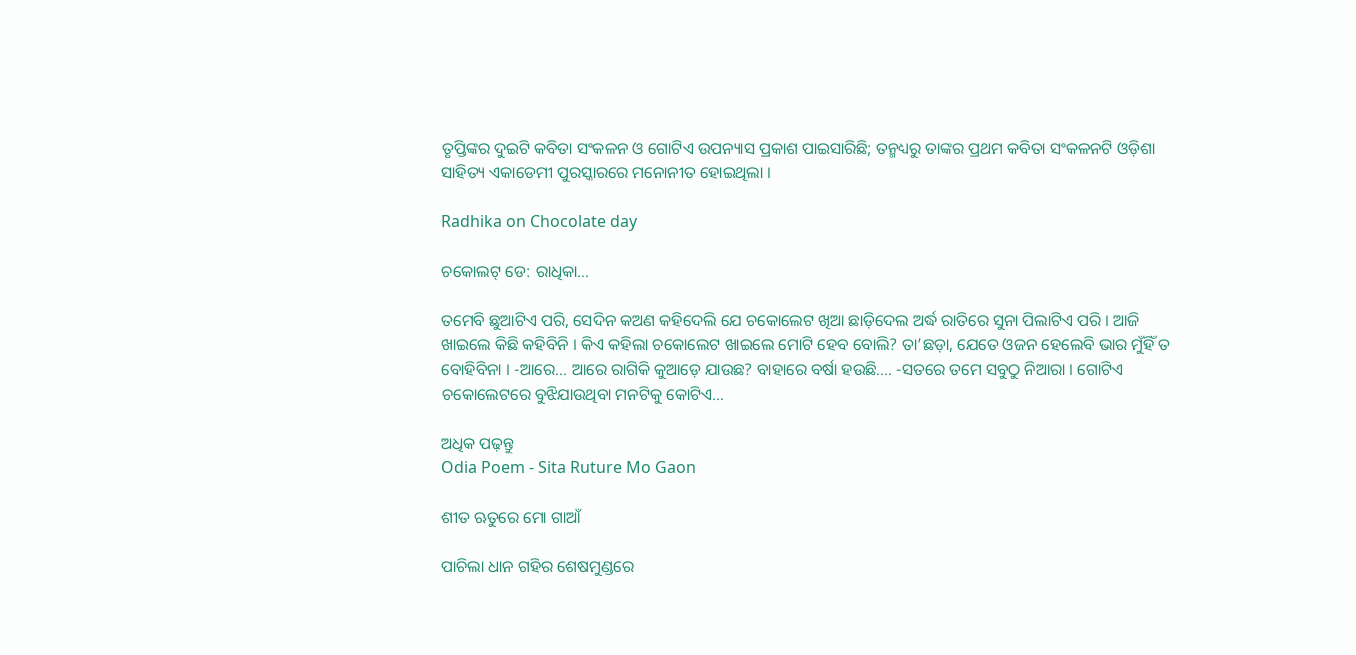ତୃପ୍ତିଙ୍କର ଦୁଇଟି କବିତା ସଂକଳନ ଓ ଗୋଟିଏ ଉପନ୍ୟାସ ପ୍ରକାଶ ପାଇସାରିଛି; ତନ୍ମଧ୍ୟରୁ ତାଙ୍କର ପ୍ରଥମ କବିତା ସଂକଳନଟି ଓଡ଼ିଶା ସାହିତ୍ୟ ଏକାଡେମୀ ପୁରସ୍କାରରେ ମନୋନୀତ ହୋଇଥିଲା ।

Radhika on Chocolate day

ଚକୋଲଟ୍ ଡେ: ରାଧିକା…

ତମେବି ଛୁଆଟିଏ ପରି, ସେଦିନ କଅଣ କହିଦେଲି ଯେ ଚକୋଲେଟ ଖିଆ ଛାଡ଼ିଦେଲ ଅର୍ଦ୍ଧ ରାତିରେ ସୁନା ପିଲାଟିଏ ପରି । ଆଜି ଖାଇଲେ କିଛି କହିବିନି । କିଏ କହିଲା ଚକୋଲେଟ ଖାଇଲେ ମୋଟି ହେବ ବୋଲି? ତା’ଛଡ଼ା, ଯେତେ ଓଜନ ହେଲେବି ଭାର ମୁଁହିଁ ତ ବୋହିବିନା । -ଆରେ… ଆରେ ରାଗିକି କୁଆଡ଼େ ଯାଉଛ? ବାହାରେ ବର୍ଷା ହଉଛି…. -ସତରେ ତମେ ସବୁଠୁ ନିଆରା । ଗୋଟିଏ ଚକୋଲେଟରେ ବୁଝିଯାଉଥିବା ମନଟିକୁ କୋଟିଏ…

ଅଧିକ ପଢ଼ନ୍ତୁ
Odia Poem - Sita Ruture Mo Gaon

ଶୀତ ଋତୁରେ ମୋ ଗାଆଁ

ପାଚିଲା ଧାନ ଗହିର ଶେଷମୁଣ୍ଡରେ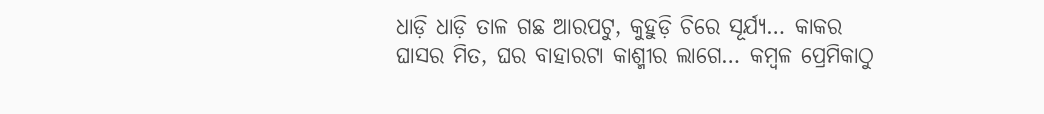ଧାଡ଼ି ଧାଡ଼ି ତାଳ ଗଛ ଆରପଟୁ, କୁହୁଡ଼ି ଚିରେ ସୂର୍ଯ୍ୟ… କାକର ଘାସର ମିତ, ଘର ବାହାରଟା କାଶ୍ମୀର ଲାଗେ… କମ୍ବଳ ପ୍ରେମିକାଠୁ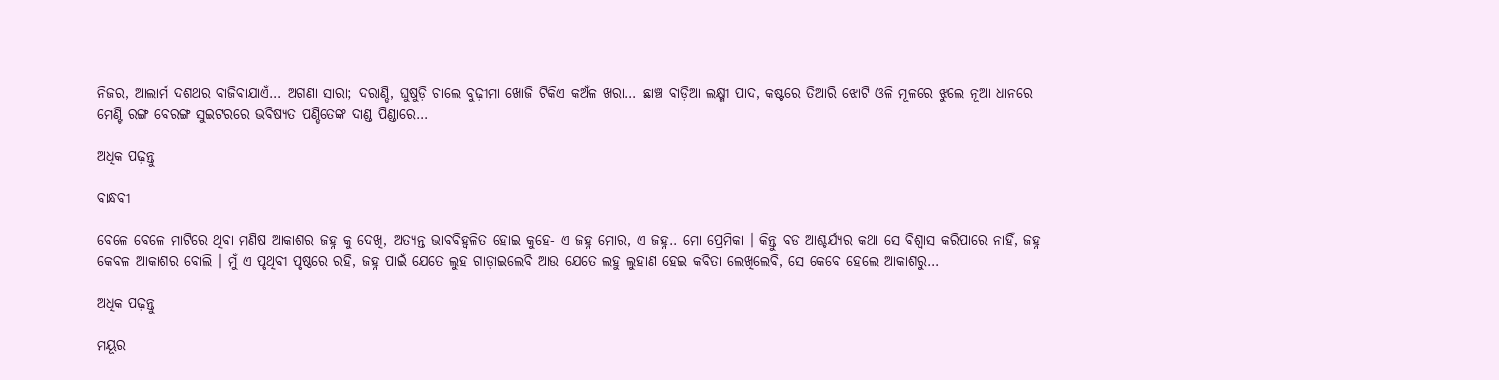ନିଜର, ଆଲାର୍ମ ଦଶଥର ବାଜିବାଯାଏଁ… ଅଗଣା ସାରା; ଦରାଣ୍ଡି, ଘୁଷୁଡ଼ି ଚାଲେ ବୁଢ଼ୀମା ଖୋଜି ଟିକିଏ କଅଁଳ ଖରା… ଛାଞ୍ଚ ବାଡ଼ିଆ ଲକ୍ଷ୍ମୀ ପାଦ, କଷ୍ଟରେ ତିଆରି ଝୋଟି ଓଳି ମୂଳରେ ଝୁଲେ ନୂଆ ଧାନରେ ମେଣ୍ଟି ରଙ୍ଗ ବେରଙ୍ଗ ସୁଇଟରରେ ଭବିଷ୍ୟତ ପଣ୍ଡିତେଙ୍କ ଦାଣ୍ଡ ପିଣ୍ଡାରେ…

ଅଧିକ ପଢ଼ନ୍ତୁ

ବାନ୍ଧବୀ

ବେଳେ ବେଳେ ମାଟିରେ ଥିବା ମଣିଷ ଆକାଶର ଜହ୍ନ କୁ ଦେଖି, ଅତ୍ୟନ୍ତ ଭାବବିହ୍ୱଳିତ ହୋଇ କୁହେ- ଏ ଜହ୍ନ ମୋର, ଏ ଜହ୍ନ.. ମୋ ପ୍ରେମିକା । କିନ୍ତୁ ବଡ ଆଶ୍ଚର୍ଯ୍ୟର କଥା ସେ ବିଶ୍ୱାସ କରିପାରେ ନାହିଁ, ଜହ୍ନ କେବଳ ଆକାଶର ବୋଲି । ମୁଁ ଏ ପୃଥିବୀ ପୃଷ୍ଠରେ ରହି, ଜହ୍ନ ପାଇଁ ଯେତେ ଲୁହ ଗାଡ଼ାଇଲେବି ଆଉ ଯେତେ ଲହୁ ଲୁହାଣ ହେଇ କବିତା ଲେଖିଲେବି, ସେ କେବେ ହେଲେ ଆକାଶରୁ…

ଅଧିକ ପଢ଼ନ୍ତୁ

ମୟୂର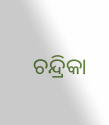ଚନ୍ଦ୍ରିକା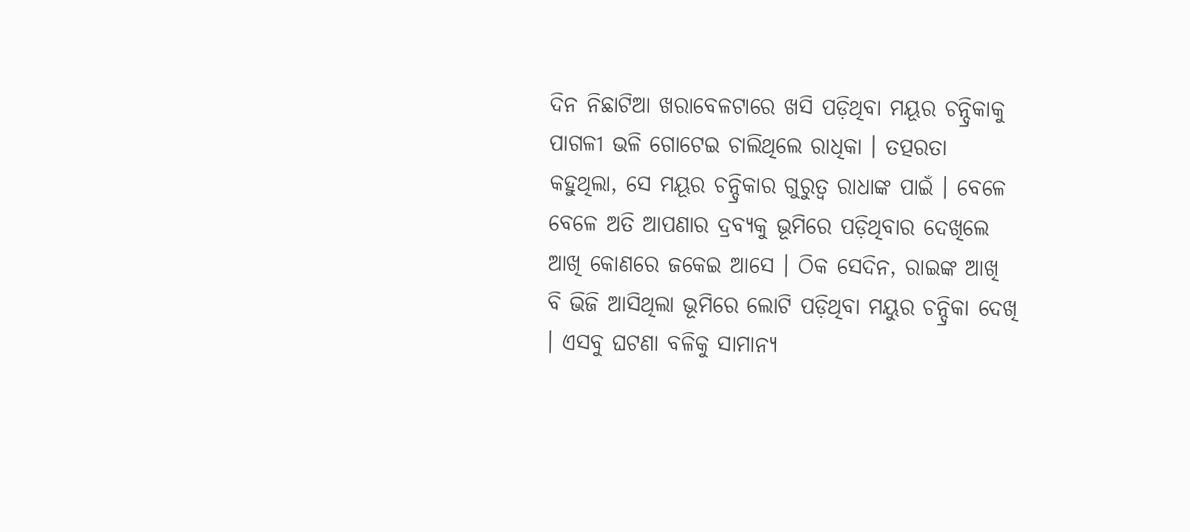ଦିନ ନିଛାଟିଆ ଖରାବେଳଟାରେ ଖସି ପଡ଼ିଥିବା ମୟୂର ଚନ୍ଦ୍ରିକାକୁ ପାଗଳୀ ଭଳି ଗୋଟେଇ ଚାଲିଥିଲେ ରାଧିକା । ତତ୍ପରତା କହୁଥିଲା, ସେ ମୟୂର ଚନ୍ଦ୍ରିକାର ଗୁରୁତ୍ୱ ରାଧାଙ୍କ ପାଇଁ । ବେଳେ ବେଳେ ଅତି ଆପଣାର ଦ୍ରବ୍ୟକୁ ଭୂମିରେ ପଡ଼ିଥିବାର ଦେଖିଲେ ଆଖି କୋଣରେ ଜକେଇ ଆସେ । ଠିକ ସେଦିନ, ରାଇଙ୍କ ଆଖି ବି ଭିଜି ଆସିଥିଲା ଭୂମିରେ ଲୋଟି ପଡ଼ିଥିବା ମୟୁର ଚନ୍ଦ୍ରିକା ଦେଖି । ଏସବୁ ଘଟଣା ବଳିକୁ ସାମାନ୍ୟ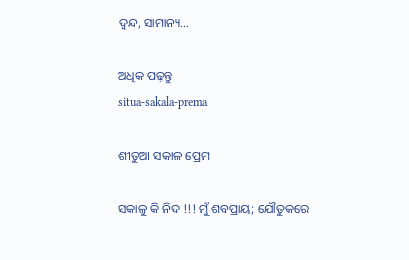ଦ୍ଵନ୍ଦ, ସାମାନ୍ୟ…

ଅଧିକ ପଢ଼ନ୍ତୁ
situa-sakala-prema

ଶୀତୁଆ ସକାଳ ପ୍ରେମ

ସକାଳୁ କି ନିଦ !!! ମୁଁ ଶବପ୍ରାୟ; ଯୌତୁକରେ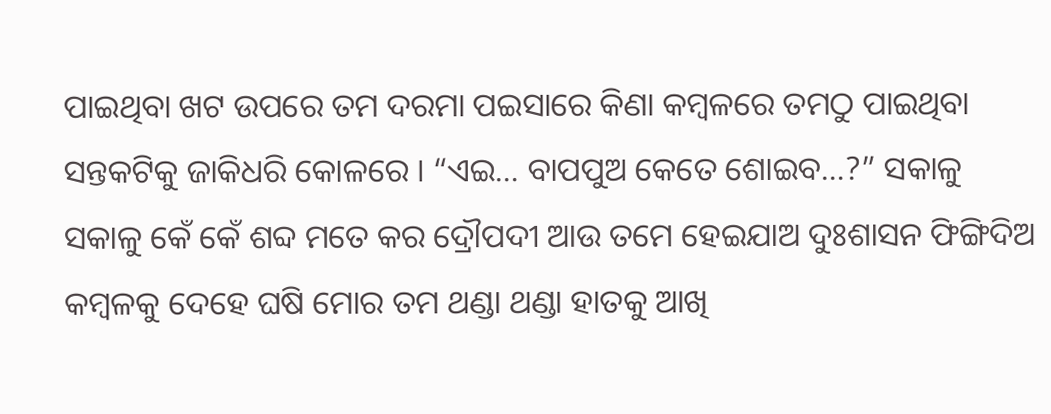ପାଇଥିବା ଖଟ ଉପରେ ତମ ଦରମା ପଇସାରେ କିଣା କମ୍ବଳରେ ତମଠୁ ପାଇଥିବା ସନ୍ତକଟିକୁ ଜାକିଧରି କୋଳରେ । “ଏଇ… ବାପପୁଅ କେତେ ଶୋଇବ…?” ସକାଳୁ ସକାଳୁ କେଁ କେଁ ଶବ୍ଦ ମତେ କର ଦ୍ରୌପଦୀ ଆଉ ତମେ ହେଇଯାଅ ଦୁଃଶାସନ ଫିଙ୍ଗିଦିଅ କମ୍ବଳକୁ ଦେହେ ଘଷି ମୋର ତମ ଥଣ୍ଡା ଥଣ୍ଡା ହାତକୁ ଆଖି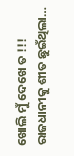ଖୋଲି ମୁଁ ଦେଖେ ତ !!! ରାଜଧାନୀକୁ ଶୀତ ଛୁଇଁଥିଲା…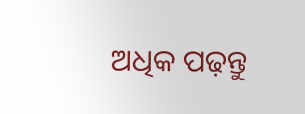ଅଧିକ ପଢ଼ନ୍ତୁ